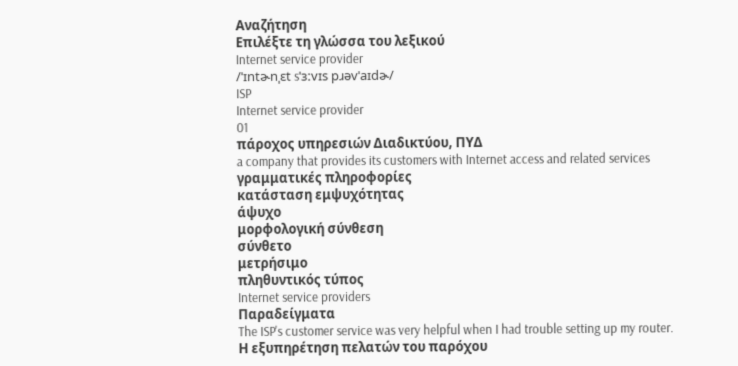Αναζήτηση
Επιλέξτε τη γλώσσα του λεξικού
Internet service provider
/ˈɪntɚnˌɛt sˈɜːvɪs pɹəvˈaɪdɚ/
ISP
Internet service provider
01
πάροχος υπηρεσιών Διαδικτύου, ΠΥΔ
a company that provides its customers with Internet access and related services
γραμματικές πληροφορίες
κατάσταση εμψυχότητας
άψυχο
μορφολογική σύνθεση
σύνθετο
μετρήσιμο
πληθυντικός τύπος
Internet service providers
Παραδείγματα
The ISP's customer service was very helpful when I had trouble setting up my router.
Η εξυπηρέτηση πελατών του παρόχου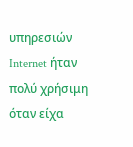υπηρεσιών Internet ήταν πολύ χρήσιμη όταν είχα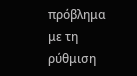πρόβλημα με τη ρύθμιση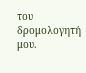του δρομολογητή μου.